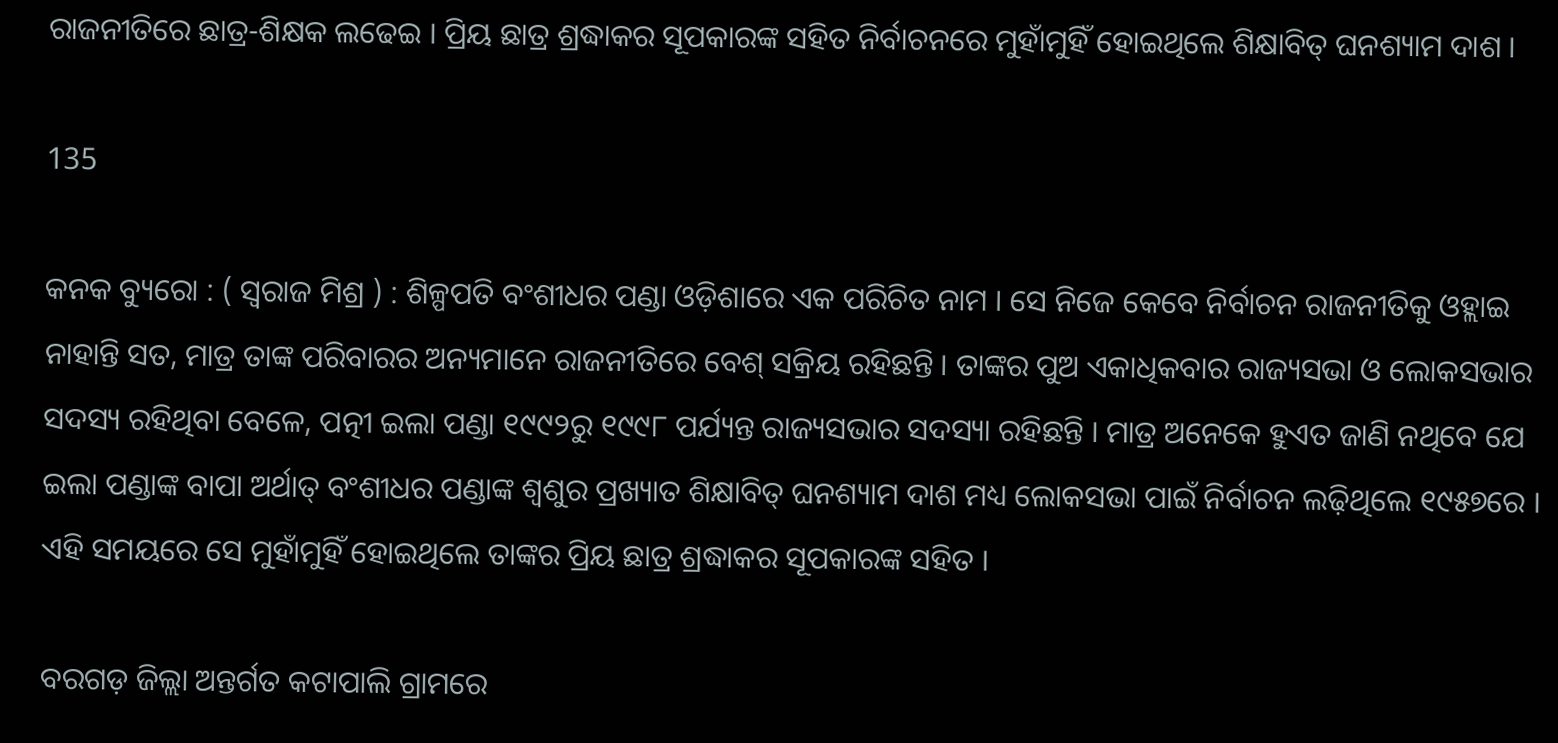ରାଜନୀତିରେ ଛାତ୍ର-ଶିକ୍ଷକ ଲଢେଇ । ପ୍ରିୟ ଛାତ୍ର ଶ୍ରଦ୍ଧାକର ସୂପକାରଙ୍କ ସହିତ ନିର୍ବାଚନରେ ମୁହାଁମୁହିଁ ହୋଇଥିଲେ ଶିକ୍ଷାବିତ୍‍ ଘନଶ୍ୟାମ ଦାଶ ।

135

କନକ ବ୍ୟୁରୋ : ( ସ୍ୱରାଜ ମିଶ୍ର ) : ଶିଳ୍ପପତି ବଂଶୀଧର ପଣ୍ଡା ଓଡ଼ିଶାରେ ଏକ ପରିଚିତ ନାମ । ସେ ନିଜେ କେବେ ନିର୍ବାଚନ ରାଜନୀତିକୁ ଓହ୍ଲାଇ ନାହାନ୍ତି ସତ, ମାତ୍ର ତାଙ୍କ ପରିବାରର ଅନ୍ୟମାନେ ରାଜନୀତିରେ ବେଶ୍‍ ସକ୍ରିୟ ରହିଛନ୍ତି । ତାଙ୍କର ପୁଅ ଏକାଧିକବାର ରାଜ୍ୟସଭା ଓ ଲୋକସଭାର ସଦସ୍ୟ ରହିଥିବା ବେଳେ, ପତ୍ନୀ ଇଲା ପଣ୍ଡା ୧୯୯୨ରୁ ୧୯୯୮ ପର୍ଯ୍ୟନ୍ତ ରାଜ୍ୟସଭାର ସଦସ୍ୟା ରହିଛନ୍ତି । ମାତ୍ର ଅନେକେ ହୁଏତ ଜାଣି ନଥିବେ ଯେ ଇଲା ପଣ୍ଡାଙ୍କ ବାପା ଅର୍ଥାତ୍‍ ବଂଶୀଧର ପଣ୍ଡାଙ୍କ ଶ୍ୱଶୁର ପ୍ରଖ୍ୟାତ ଶିକ୍ଷାବିତ୍‍ ଘନଶ୍ୟାମ ଦାଶ ମଧ୍ୟ ଲୋକସଭା ପାଇଁ ନିର୍ବାଚନ ଲଢ଼ିଥିଲେ ୧୯୫୭ରେ । ଏହି ସମୟରେ ସେ ମୁହାଁମୁହିଁ ହୋଇଥିଲେ ତାଙ୍କର ପ୍ରିୟ ଛାତ୍ର ଶ୍ରଦ୍ଧାକର ସୂପକାରଙ୍କ ସହିତ ।

ବରଗଡ଼ ଜିଲ୍ଲା ଅନ୍ତର୍ଗତ କଟାପାଲି ଗ୍ରାମରେ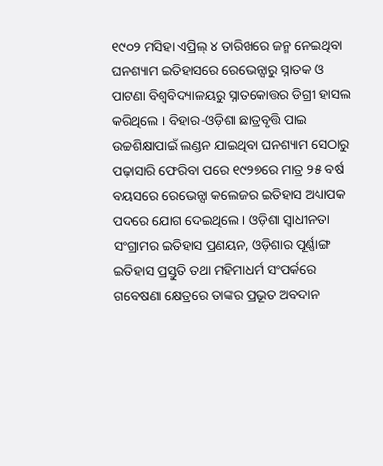୧୯୦୨ ମସିହା ଏପ୍ରିଲ୍‍ ୪ ତାରିଖରେ ଜନ୍ମ ନେଇଥିବା ଘନଶ୍ୟାମ ଇତିହାସରେ ରେଭେନ୍ସାରୁ ସ୍ନାତକ ଓ ପାଟଣା ବିଶ୍ୱବିଦ୍ୟାଳୟରୁ ସ୍ନାତକୋତ୍ତର ଡିଗ୍ରୀ ହାସଲ କରିଥିଲେ । ବିହାର-ଓଡ଼ିଶା ଛାତ୍ରବୃତ୍ତି ପାଇ ଉଚ୍ଚଶିକ୍ଷାପାଇଁ ଲଣ୍ଡନ ଯାଇଥିବା ଘନଶ୍ୟାମ ସେଠାରୁ ପଢ଼ାସାରି ଫେରିବା ପରେ ୧୯୨୭ରେ ମାତ୍ର ୨୫ ବର୍ଷ ବୟସରେ ରେଭେନ୍ସା କଲେଜର ଇତିହାସ ଅଧ୍ୟାପକ ପଦରେ ଯୋଗ ଦେଇଥିଲେ । ଓଡ଼ିଶା ସ୍ୱାଧୀନତା ସଂଗ୍ରାମର ଇତିହାସ ପ୍ରଣୟନ, ଓଡ଼ିଶାର ପୂର୍ଣ୍ଣାଙ୍ଗ ଇତିହାସ ପ୍ରସ୍ତୁତି ତଥା ମହିମାଧର୍ମ ସଂପର୍କରେ ଗବେଷଣା କ୍ଷେତ୍ରରେ ତାଙ୍କର ପ୍ରଭୂତ ଅବଦାନ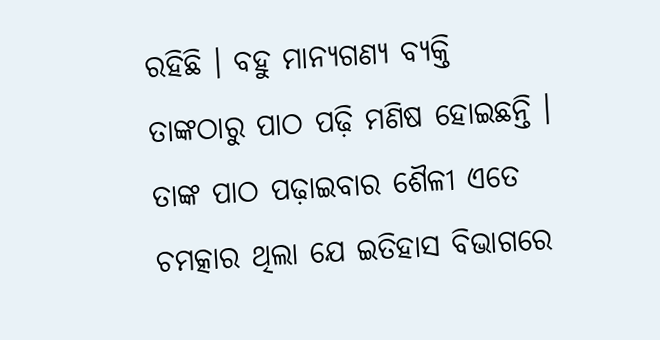ରହିଛି । ବହୁ ମାନ୍ୟଗଣ୍ୟ ବ୍ୟକ୍ତି ତାଙ୍କଠାରୁ ପାଠ ପଢ଼ି ମଣିଷ ହୋଇଛନ୍ତି । ତାଙ୍କ ପାଠ ପଢ଼ାଇବାର ଶୈଳୀ ଏତେ ଚମତ୍କାର ଥିଲା ଯେ ଇତିହାସ ବିଭାଗରେ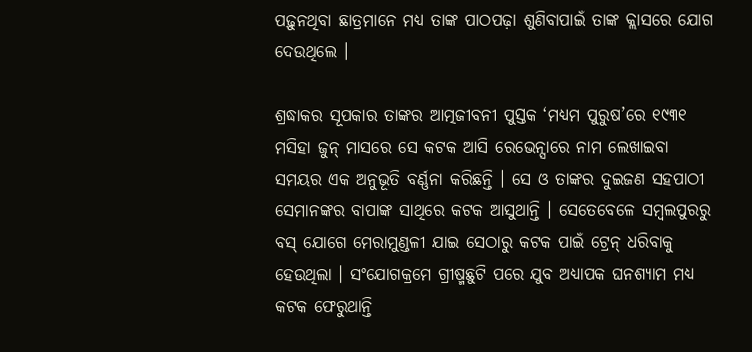ପଢ଼ୁନଥିବା ଛାତ୍ରମାନେ ମଧ୍ୟ ତାଙ୍କ ପାଠପଢ଼ା ଶୁଣିବାପାଇଁ ତାଙ୍କ କ୍ଲାସରେ ଯୋଗ ଦେଉଥିଲେ ।

ଶ୍ରଦ୍ଧାକର ସୂପକାର ତାଙ୍କର ଆତ୍ମଜୀବନୀ ପୁସ୍ତକ ‘ମଧ୍ୟମ ପୁରୁଷ’ରେ ୧୯୩୧ ମସିହା ଜୁନ୍‍ ମାସରେ ସେ କଟକ ଆସି ରେଭେନ୍ସାରେ ନାମ ଲେଖାଇବା ସମୟର ଏକ ଅନୁଭୂତି ବର୍ଣ୍ଣନା କରିଛନ୍ତି । ସେ ଓ ତାଙ୍କର ଦୁଇଜଣ ସହପାଠୀ ସେମାନଙ୍କର ବାପାଙ୍କ ସାଥିରେ କଟକ ଆସୁଥାନ୍ତି । ସେତେବେଳେ ସମ୍ୱଲପୁରରୁ ବସ୍ ଯୋଗେ ମେରାମୁଣ୍ଡଳୀ ଯାଇ ସେଠାରୁ କଟକ ପାଇଁ ଟ୍ରେନ୍‍ ଧରିବାକୁ ହେଉଥିଲା । ସଂଯୋଗକ୍ରମେ ଗ୍ରୀଷ୍ମଛୁଟି ପରେ ଯୁବ ଅଧ୍ୟାପକ ଘନଶ୍ୟାମ ମଧ୍ୟ କଟକ ଫେରୁଥାନ୍ତି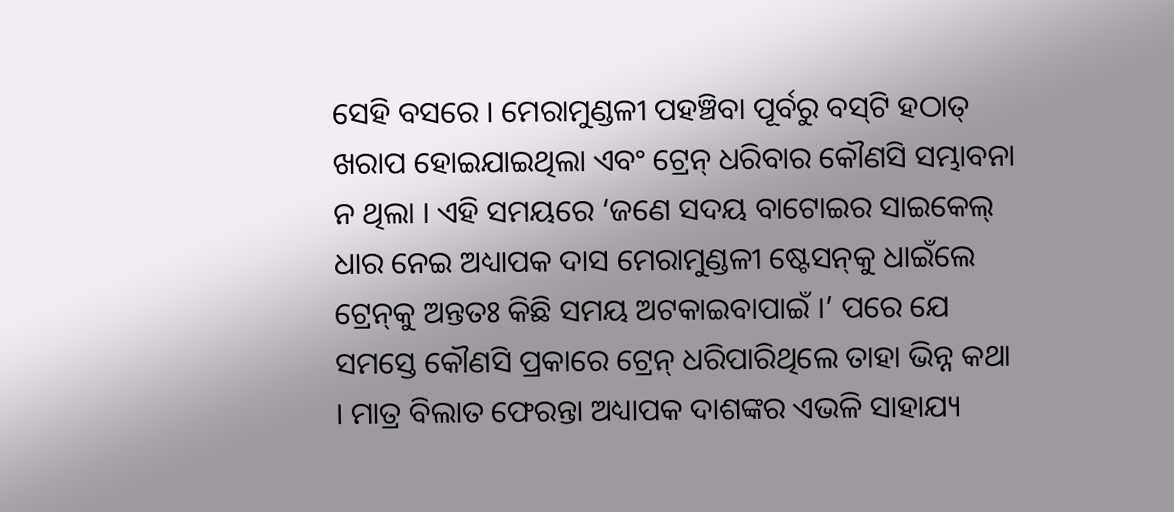ସେହି ବସରେ । ମେରାମୁଣ୍ଡଳୀ ପହଞ୍ଚିବା ପୂର୍ବରୁ ବସ୍‍ଟି ହଠାତ୍‍ ଖରାପ ହୋଇଯାଇଥିଲା ଏବଂ ଟ୍ରେନ୍‍ ଧରିବାର କୌଣସି ସମ୍ଭାବନା ନ ଥିଲା । ଏହି ସମୟରେ ‘ଜଣେ ସଦୟ ବାଟୋଇର ସାଇକେଲ୍‍ ଧାର ନେଇ ଅଧ୍ୟାପକ ଦାସ ମେରାମୁଣ୍ଡଳୀ ଷ୍ଟେସନ୍‍କୁ ଧାଇଁଲେ ଟ୍ରେନ୍‍କୁ ଅନ୍ତତଃ କିଛି ସମୟ ଅଟକାଇବାପାଇଁ ।’ ପରେ ଯେ ସମସ୍ତେ କୌଣସି ପ୍ରକାରେ ଟ୍ରେନ୍‍ ଧରିପାରିଥିଲେ ତାହା ଭିନ୍ନ କଥା । ମାତ୍ର ବିଲାତ ଫେରନ୍ତା ଅଧ୍ୟାପକ ଦାଶଙ୍କର ଏଭଳି ସାହାଯ୍ୟ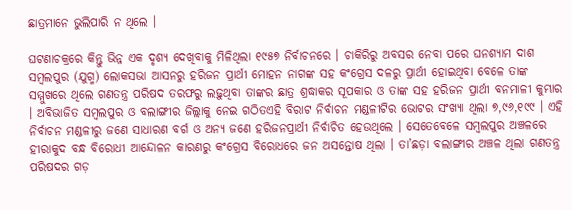ଛାତ୍ରମାନେ ଭୁଲିପାରି ନ ଥିଲେ ।

ଘଟଣାଚକ୍ରରେ କିନ୍ତୁ ଭିନ୍ନ ଏକ ଦୃଶ୍ୟ ଦେଖିବାକୁ ମିଳିଥିଲା ୧୯୫୭ ନିର୍ବାଚନରେ । ଚାକିରିରୁ ଅବସର ନେବା ପରେ ଘନଶ୍ୟାମ ଦାଶ ସମ୍ୱଲପୁର (ଯୁଗ୍ମ) ଲୋକସଭା ଆସନରୁ ହରିଜନ ପ୍ରାର୍ଥୀ ମୋହନ ନାଗଙ୍କ ସହ କଂଗ୍ରେସ ଦଳରୁ ପ୍ରାର୍ଥୀ ହୋଇଥିବା ବେଳେ ତାଙ୍କ ସମ୍ମୁଖରେ ଥିଲେ ଗଣତନ୍ତ୍ର ପରିଷଦ ତରଫରୁ ଲଢ଼ୁଥିବା ତାଙ୍କର ଛାତ୍ର ଶ୍ରଦ୍ଧାକର ସୂପକାର ଓ ତାଙ୍କ ସହ ହରିଜନ ପ୍ରାର୍ଥୀ ବନମାଳୀ କୁମ୍ଭାର । ଅବିଭାଜିତ ସମ୍ୱଲପୁର ଓ ବଲାଙ୍ଗୀର ଜିଲ୍ଲାକୁ ନେଇ ଗଠିତଏହି ବିରାଟ ନିର୍ବାଚନ ମଣ୍ଡଳୀଟିର ଭୋଟର ସଂଖ୍ୟା ଥିଲା ୭,୯୬,୧୯୯ । ଏହି ନିର୍ବାଚନ ମଣ୍ଡଳୀରୁ ଜଣେ ସାଧାରଣ ବର୍ଗ ଓ ଅନ୍ୟ ଜଣେ ହରିଜନପ୍ରାର୍ଥୀ ନିର୍ବାଚିତ ହେଉଥିଲେ । ସେତେବେଳେ ସମ୍ୱଲପୁର ଅଞ୍ଚଳରେ ହୀରାକୁଦ ବନ୍ଧ ବିରୋଧୀ ଆନ୍ଦୋଳନ କାରଣରୁ କଂଗ୍ରେସ ବିରୋଧରେ ଜନ ଅସନ୍ତୋଷ ଥିଲା । ତା’ଛଡ଼ା ବଲାଙ୍ଗୀର ଅଞ୍ଚଳ ଥିଲା ଗଣତନ୍ତ୍ର ପରିଷଦର ଗଡ଼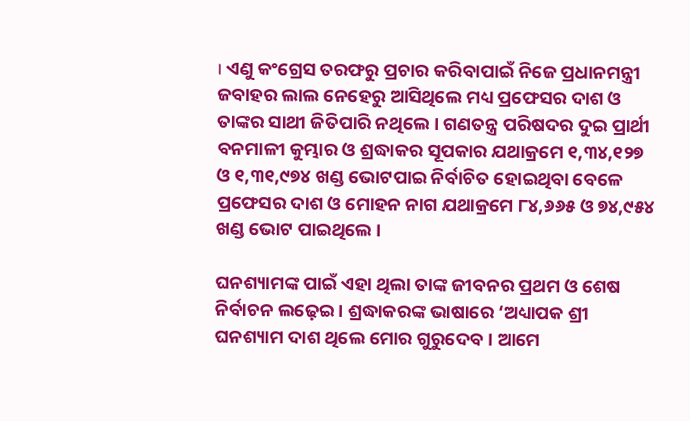। ଏଣୁ କଂଗ୍ରେସ ତରଫରୁ ପ୍ରଚାର କରିବାପାଇଁ ନିଜେ ପ୍ରଧାନମନ୍ତ୍ରୀ ଜବାହର ଲାଲ ନେହେରୁ ଆସିଥିଲେ ମଧ୍ୟ ପ୍ରଫେସର ଦାଶ ଓ ତାଙ୍କର ସାଥୀ ଜିତିପାରି ନଥିଲେ । ଗଣତନ୍ତ୍ର ପରିଷଦର ଦୁଇ ପ୍ରାର୍ଥୀ ବନମାଳୀ କୁମ୍ଭାର ଓ ଶ୍ରଦ୍ଧାକର ସୂପକାର ଯଥାକ୍ରମେ ୧,୩୪,୧୨୭ ଓ ୧,୩୧,୯୭୪ ଖଣ୍ଡ ଭୋଟପାଇ ନିର୍ବାଚିତ ହୋଇଥିବା ବେଳେ ପ୍ରଫେସର ଦାଶ ଓ ମୋହନ ନାଗ ଯଥାକ୍ରମେ ୮୪,୬୬୫ ଓ ୭୪,୯୫୪ ଖଣ୍ଡ ଭୋଟ ପାଇଥିଲେ ।

ଘନଶ୍ୟାମଙ୍କ ପାଇଁ ଏହା ଥିଲା ତାଙ୍କ ଜୀବନର ପ୍ରଥମ ଓ ଶେଷ ନିର୍ବାଚନ ଲଢ଼େଇ । ଶ୍ରଦ୍ଧାକରଙ୍କ ଭାଷାରେ ‘ଅଧ୍ୟାପକ ଶ୍ରୀ ଘନଶ୍ୟାମ ଦାଶ ଥିଲେ ମୋର ଗୁରୁଦେବ । ଆମେ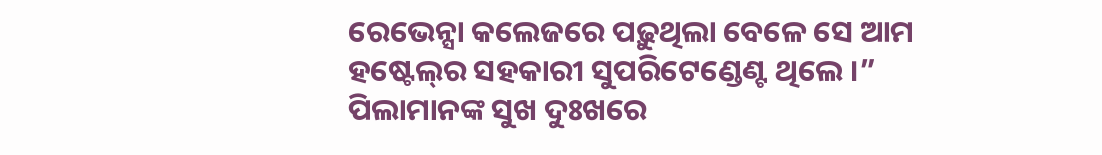ରେଭେନ୍ସା କଲେଜରେ ପଢ଼ୁଥିଲା ବେଳେ ସେ ଆମ ହଷ୍ଟେଲ୍‍ର ସହକାରୀ ସୁପରିଟେଣ୍ଡେଣ୍ଟ ଥିଲେ ।” ପିଲାମାନଙ୍କ ସୁଖ ଦୁଃଖରେ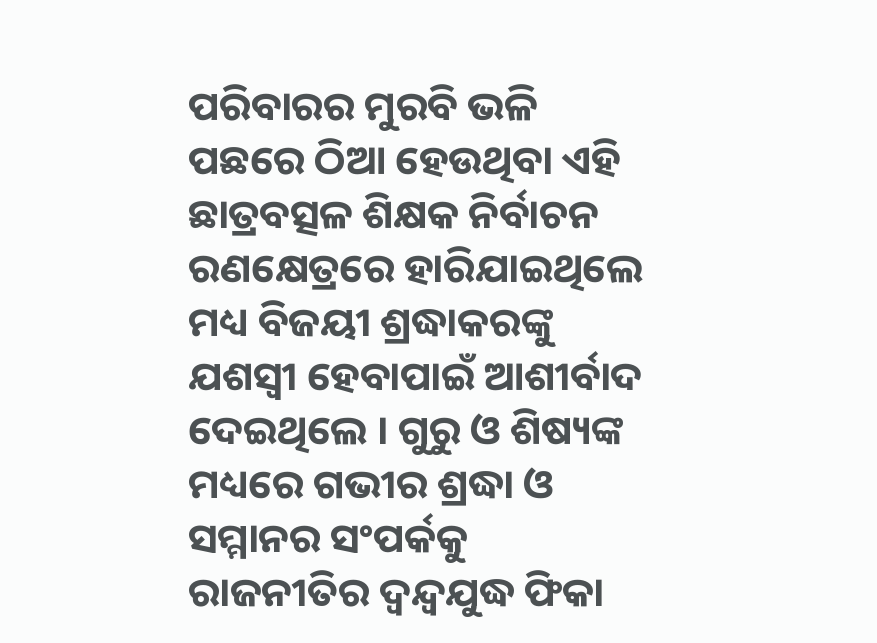ପରିବାରର ମୁରବି ଭଳି ପଛରେ ଠିଆ ହେଉଥିବା ଏହି ଛାତ୍ରବତ୍ସଳ ଶିକ୍ଷକ ନିର୍ବାଚନ ରଣକ୍ଷେତ୍ରରେ ହାରିଯାଇଥିଲେ ମଧ୍ୟ ବିଜୟୀ ଶ୍ରଦ୍ଧାକରଙ୍କୁ ଯଶସ୍ୱୀ ହେବାପାଇଁ ଆଶୀର୍ବାଦ ଦେଇଥିଲେ । ଗୁରୁ ଓ ଶିଷ୍ୟଙ୍କ ମଧ୍ୟରେ ଗଭୀର ଶ୍ରଦ୍ଧା ଓ ସମ୍ମାନର ସଂପର୍କକୁ ରାଜନୀତିର ଦ୍ୱନ୍ଦ୍ୱଯୁଦ୍ଧ ଫିକା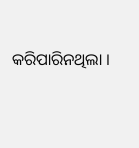କରିପାରିନଥିଲା ।